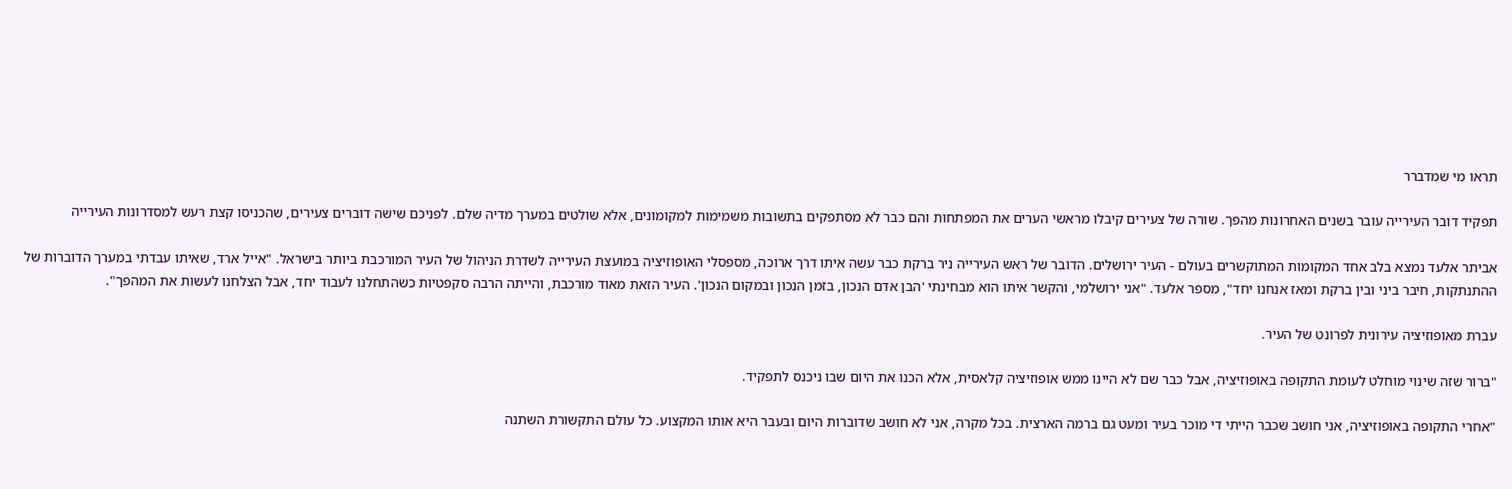תראו מי שמדברר

תפקיד דובר העירייה עובר בשנים האחרונות מהפך. שורה של צעירים קיבלו מראשי הערים את המפתחות והם כבר לא מסתפקים בתשובות משמימות למקומונים, אלא שולטים במערך מדיה שלם. לפניכם שישה דוברים צעירים, שהכניסו קצת רעש למסדרונות העירייה

אביתר אלעד נמצא בלב אחד המקומות המתוקשרים בעולם - העיר ירושלים. הדובר של ראש העירייה ניר ברקת כבר עשה איתו דרך ארוכה, מספסלי האופוזיציה במועצת העירייה לשדרת הניהול של העיר המורכבת ביותר בישראל. "אייל ארד, שאיתו עבדתי במערך הדוברות של ההתנתקות, חיבר ביני ובין ברקת ומאז אנחנו יחד", מספר אלעד. "אני ירושלמי, והקשר איתו הוא מבחינתי 'הבן אדם הנכון, בזמן הנכון ובמקום הנכון'. העיר הזאת מאוד מורכבת, והייתה הרבה סקפטיות כשהתחלנו לעבוד יחד, אבל הצלחנו לעשות את המהפך".

עברת מאופוזיציה עירונית לפרונט של העיר.

"ברור שזה שינוי מוחלט לעומת התקופה באופוזיציה, אבל כבר שם לא היינו ממש אופוזיציה קלאסית, אלא הכנו את היום שבו ניכנס לתפקיד.

"אחרי התקופה באופוזיציה, אני חושב שכבר הייתי די מוכר בעיר ומעט גם ברמה הארצית. בכל מקרה, אני לא חושב שדוברות היום ובעבר היא אותו המקצוע. כל עולם התקשורת השתנה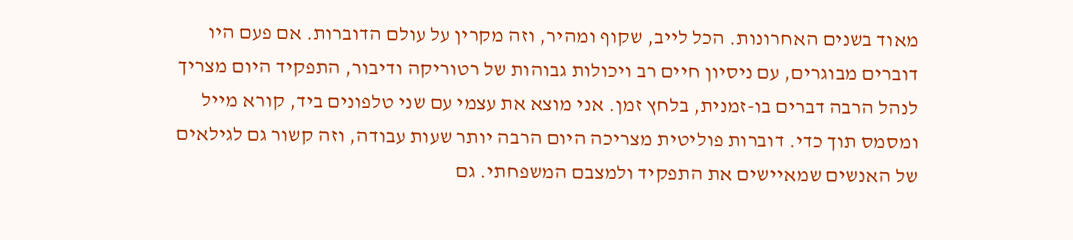מאוד בשנים האחרונות. הכל לייב, שקוף ומהיר, וזה מקרין על עולם הדוברות. אם פעם היו דוברים מבוגרים, עם ניסיון חיים רב ויכולות גבוהות של רטוריקה ודיבור, התפקיד היום מצריך לנהל הרבה דברים בו-זמנית, בלחץ זמן. אני מוצא את עצמי עם שני טלפונים ביד, קורא מייל ומסמס תוך כדי. דוברות פוליטית מצריכה היום הרבה יותר שעות עבודה, וזה קשור גם לגילאים של האנשים שמאיישים את התפקיד ולמצבם המשפחתי. גם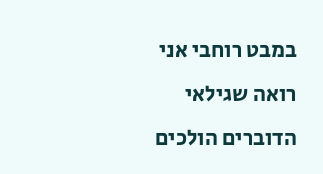במבט רוחבי אני רואה שגילאי הדוברים הולכים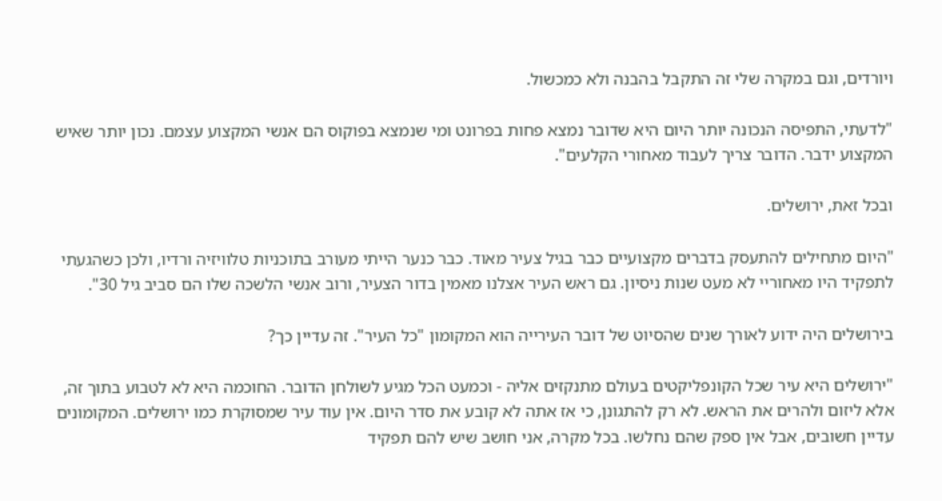ויורדים, וגם במקרה שלי זה התקבל בהבנה ולא כמכשול.

"לדעתי, התפיסה הנכונה יותר היום היא שדובר נמצא פחות בפרונט ומי שנמצא בפוקוס הם אנשי המקצוע עצמם. נכון יותר שאיש המקצוע ידבר. הדובר צריך לעבוד מאחורי הקלעים".

ובכל זאת, ירושלים.

"היום מתחילים להתעסק בדברים מקצועיים כבר בגיל צעיר מאוד. כבר כנער הייתי מעורב בתוכניות טלוויזיה ורדיו, ולכן כשהגעתי לתפקיד היו מאחוריי לא מעט שנות ניסיון. גם ראש העיר אצלנו מאמין בדור הצעיר, ורוב אנשי הלשכה שלו הם סביב גיל 30".

בירושלים היה ידוע לאורך שנים שהסיוט של דובר העירייה הוא המקומון "כל העיר". זה עדיין כך?

"ירושלים היא עיר שכל הקונפליקטים בעולם מתנקזים אליה - וכמעט הכל מגיע לשולחן הדובר. החוכמה היא לא לטבוע בתוך זה, אלא ליזום ולהרים את הראש. לא רק להתגונן, כי אז אתה לא קובע את סדר היום. אין עוד עיר שמסוקרת כמו ירושלים. המקומונים עדיין חשובים, אבל אין ספק שהם נחלשו. בכל מקרה, אני חושב שיש להם תפקיד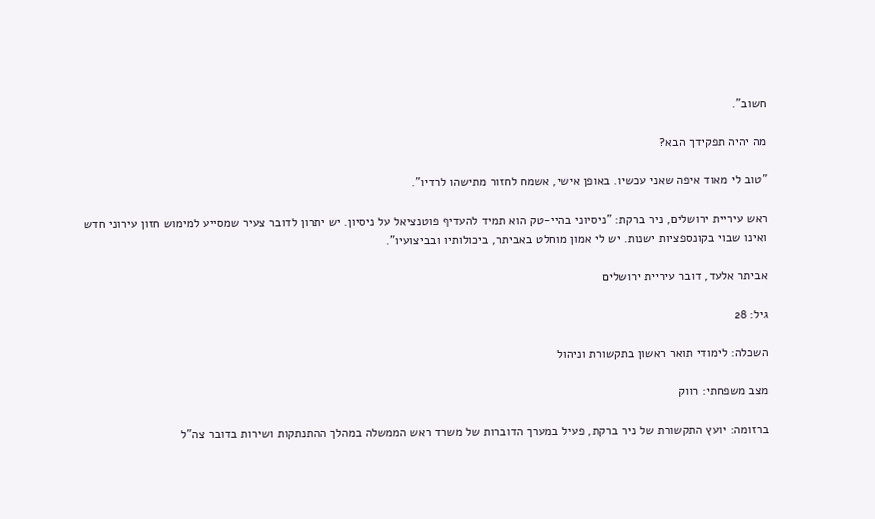חשוב".

מה יהיה תפקידך הבא?

"טוב לי מאוד איפה שאני עכשיו. באופן אישי, אשמח לחזור מתישהו לרדיו".

ראש עיריית ירושלים, ניר ברקת: "ניסיוני בהיי-טק הוא תמיד להעדיף פוטנציאל על ניסיון. יש יתרון לדובר צעיר שמסייע למימוש חזון עירוני חדש ואינו שבוי בקונספציות ישנות. יש לי אמון מוחלט באביתר, ביכולותיו ובביצועיו".

אביתר אלעד, דובר עיריית ירושלים

גיל: 28

השכלה: לימודי תואר ראשון בתקשורת וניהול

מצב משפחתי: רווק

ברזומה: יועץ התקשורת של ניר ברקת, פעיל במערך הדוברות של משרד ראש הממשלה במהלך ההתנתקות ושירות בדובר צה"ל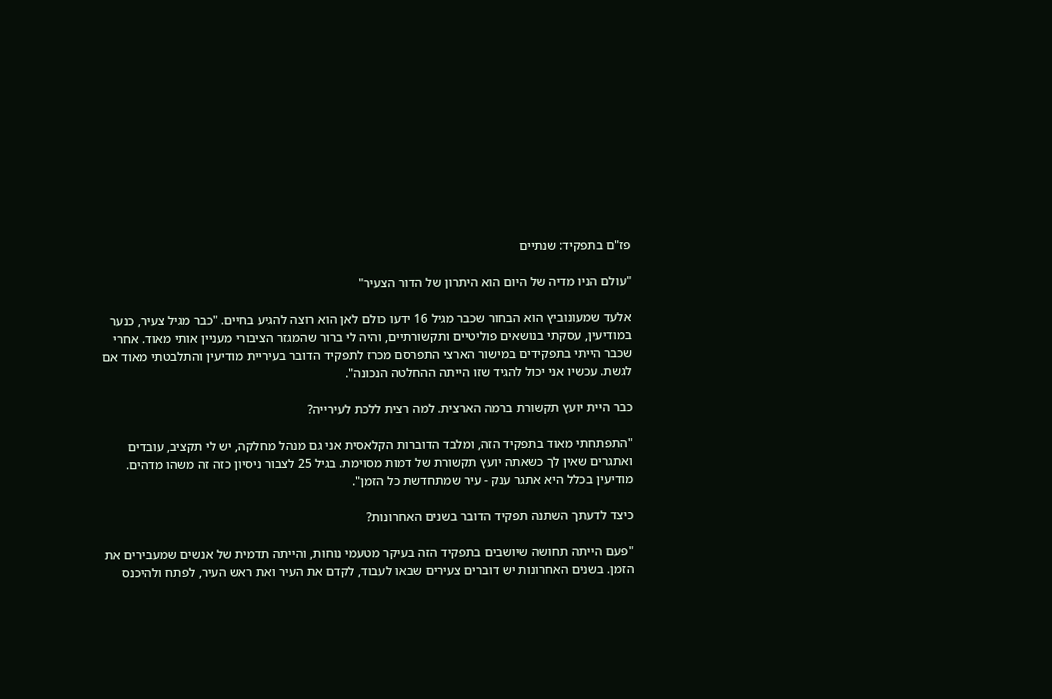פז"ם בתפקיד: שנתיים

"עולם הניו מדיה של היום הוא היתרון של הדור הצעיר"

אלעד שמעונוביץ הוא הבחור שכבר מגיל 16 ידעו כולם לאן הוא רוצה להגיע בחיים. "כבר מגיל צעיר, כנער במודיעין, עסקתי בנושאים פוליטיים ותקשורתיים, והיה לי ברור שהמגזר הציבורי מעניין אותי מאוד. אחרי שכבר הייתי בתפקידים במישור הארצי התפרסם מכרז לתפקיד הדובר בעיריית מודיעין והתלבטתי מאוד אם לגשת. עכשיו אני יכול להגיד שזו הייתה ההחלטה הנכונה".

כבר היית יועץ תקשורת ברמה הארצית. למה רצית ללכת לעירייה?

"התפתחתי מאוד בתפקיד הזה, ומלבד הדוברות הקלאסית אני גם מנהל מחלקה, יש לי תקציב, עובדים ואתגרים שאין לך כשאתה יועץ תקשורת של דמות מסוימת. בגיל 25 לצבור ניסיון כזה זה משהו מדהים. מודיעין בכלל היא אתגר ענק - עיר שמתחדשת כל הזמן".

כיצד לדעתך השתנה תפקיד הדובר בשנים האחרונות?

"פעם הייתה תחושה שיושבים בתפקיד הזה בעיקר מטעמי נוחות, והייתה תדמית של אנשים שמעבירים את הזמן. בשנים האחרונות יש דוברים צעירים שבאו לעבוד, לקדם את העיר ואת ראש העיר, לפתח ולהיכנס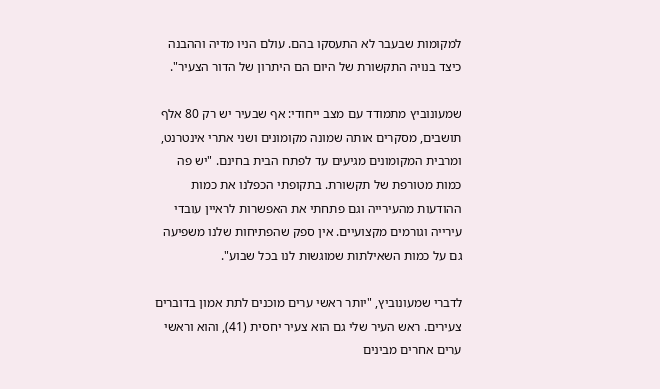למקומות שבעבר לא התעסקו בהם. עולם הניו מדיה וההבנה כיצד בנויה התקשורת של היום הם היתרון של הדור הצעיר".

שמעונוביץ מתמודד עם מצב ייחודי: אף שבעיר יש רק 80 אלף תושבים, מסקרים אותה שמונה מקומונים ושני אתרי אינטרנט, ומרבית המקומונים מגיעים עד לפתח הבית בחינם. "יש פה כמות מטורפת של תקשורת. בתקופתי הכפלנו את כמות ההודעות מהעירייה וגם פתחתי את האפשרות לראיין עובדי עירייה וגורמים מקצועיים. אין ספק שהפתיחות שלנו משפיעה גם על כמות השאילתות שמוגשות לנו בכל שבוע".

לדברי שמעונוביץ, "יותר ראשי ערים מוכנים לתת אמון בדוברים צעירים. ראש העיר שלי גם הוא צעיר יחסית (41), והוא וראשי ערים אחרים מבינים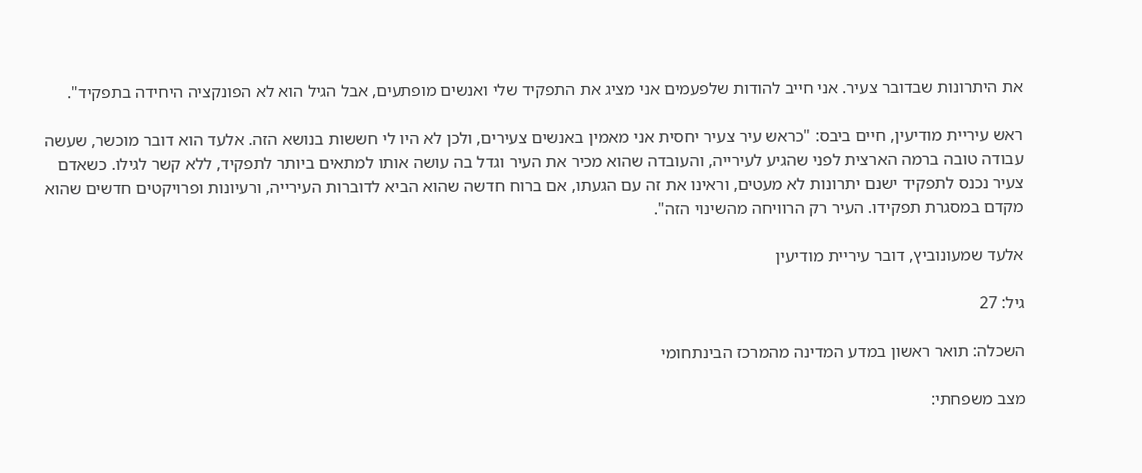את היתרונות שבדובר צעיר. אני חייב להודות שלפעמים אני מציג את התפקיד שלי ואנשים מופתעים, אבל הגיל הוא לא הפונקציה היחידה בתפקיד".

ראש עיריית מודיעין, חיים ביבס: "כראש עיר צעיר יחסית אני מאמין באנשים צעירים, ולכן לא היו לי חששות בנושא הזה. אלעד הוא דובר מוכשר, שעשה עבודה טובה ברמה הארצית לפני שהגיע לעירייה, והעובדה שהוא מכיר את העיר וגדל בה עושה אותו למתאים ביותר לתפקיד, ללא קשר לגילו. כשאדם צעיר נכנס לתפקיד ישנם יתרונות לא מעטים, וראינו את זה עם הגעתו, אם ברוח חדשה שהוא הביא לדוברות העירייה, ורעיונות ופרויקטים חדשים שהוא מקדם במסגרת תפקידו. העיר רק הרוויחה מהשינוי הזה".

אלעד שמעונוביץ, דובר עיריית מודיעין

גיל: 27

השכלה: תואר ראשון במדע המדינה מהמרכז הבינתחומי

מצב משפחתי: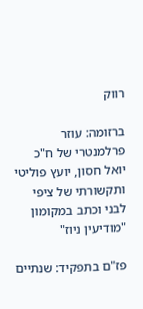רווק

ברזומה: עוזר פרלמנטרי של ח"כ יואל חסון, יועץ פוליטי ותקשורתי של ציפי לבני וכתב במקומון "מודיעין ניוז"

פז"ם בתפקיד: שנתיים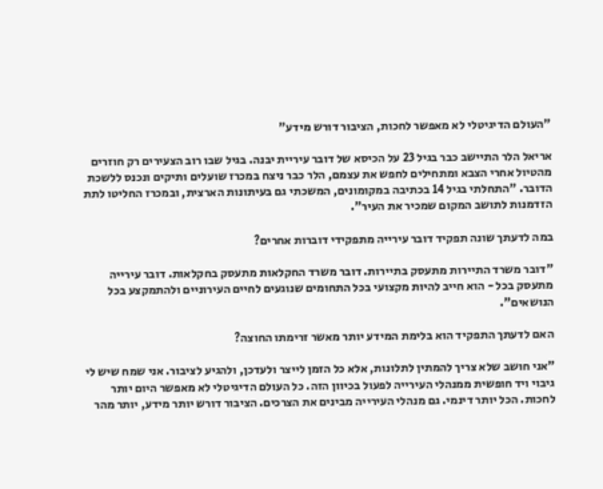"העולם הדיגיטלי לא מאפשר לחכות, הציבור דורש מידע"

אריאל הלר התיישב כבר בגיל 23 על הכיסא של דובר עיריית יבנה. בגיל שבו רוב הצעירים רק חוזרים מהטיול אחרי הצבא ומתחילים לחפש את עצמם, הלר כבר ניצח במכרז שועלים ותיקים ונכנס ללשכת הדובר. "התחלתי בגיל 14 בכתיבה במקומונים, המשכתי גם בעיתונות הארצית, ובמכרז החליטו לתת הזדמנות לתושב המקום שמכיר את העיר".

במה לדעתך שונה תפקיד דובר עירייה מתפקידי דוברות אחרים?

"דובר משרד התיירות מתעסק בתיירות. דובר משרד החקלאות מתעסק בחקלאות. דובר עירייה מתעסק בכל - הוא חייב להיות מקצועי בכל התחומים שנוגעים לחיים העירוניים ולהתמקצע בכל הנושאים".

האם לדעתך התפקיד הוא בלימת המידע יותר מאשר זרימתו החוצה?

"אני חושב שלא צריך להמתין לתלונות, אלא כל הזמן לייצר ולעדכן, ולהגיע לציבור. אני שמח שיש לי גיבוי ויד חופשית ממנהלי העירייה לפעול בכיוון הזה. כל העולם הדיגיטלי לא מאפשר היום יותר לחכות. הכל יותר דינמי. גם מנהלי העירייה מבינים את הצרכים. הציבור דורש יותר מידע, יותר מהר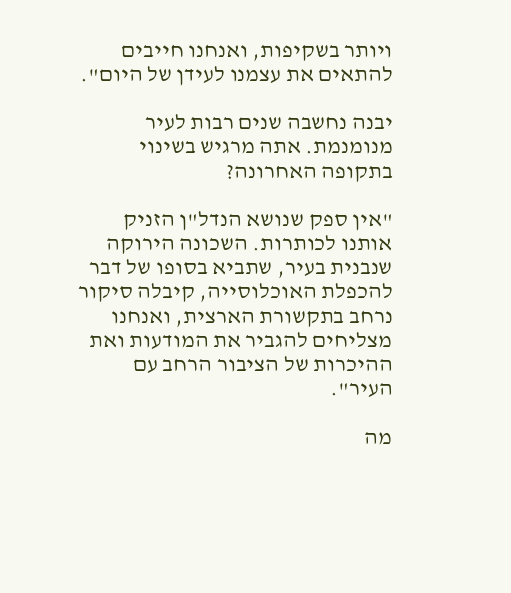ויותר בשקיפות, ואנחנו חייבים להתאים את עצמנו לעידן של היום".

יבנה נחשבה שנים רבות לעיר מנומנמת. אתה מרגיש בשינוי בתקופה האחרונה?

"אין ספק שנושא הנדל"ן הזניק אותנו לכותרות. השכונה הירוקה שנבנית בעיר, שתביא בסופו של דבר להכפלת האוכלוסייה, קיבלה סיקור נרחב בתקשורת הארצית, ואנחנו מצליחים להגביר את המודעות ואת ההיכרות של הציבור הרחב עם העיר".

מה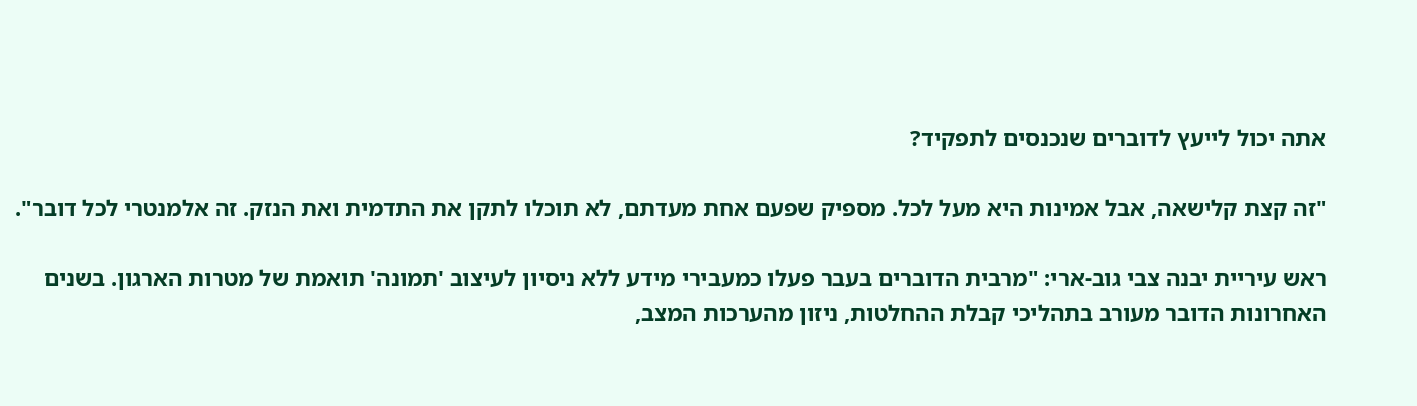אתה יכול לייעץ לדוברים שנכנסים לתפקיד?

"זה קצת קלישאה, אבל אמינות היא מעל לכל. מספיק שפעם אחת מעדתם, לא תוכלו לתקן את התדמית ואת הנזק. זה אלמנטרי לכל דובר".

ראש עיריית יבנה צבי גוב-ארי: "מרבית הדוברים בעבר פעלו כמעבירי מידע ללא ניסיון לעיצוב 'תמונה' תואמת של מטרות הארגון. בשנים האחרונות הדובר מעורב בתהליכי קבלת ההחלטות, ניזון מהערכות המצב,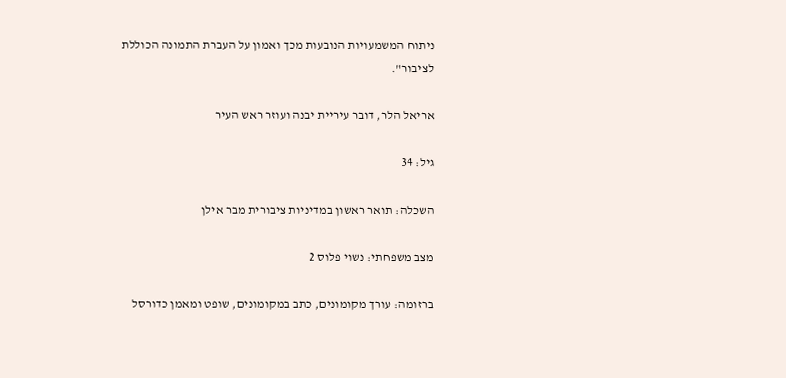ניתוח המשמעויות הנובעות מכך ואמון על העברת התמונה הכוללת לציבור".

אריאל הלר, דובר עיריית יבנה ועוזר ראש העיר

גיל: 34

השכלה: תואר ראשון במדיניות ציבורית מבר אילן

מצב משפחתי: נשוי פלוס 2

ברזומה: עורך מקומונים, כתב במקומונים, שופט ומאמן כדורסל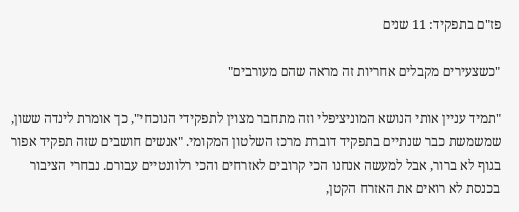פז"ם בתפקיד: 11 שנים

"כשצעירים מקבלים אחריות זה מראה שהם מעורבים"

"תמיד עניין אותי הנושא המוניציפלי וזה מתחבר מצוין לתפקידי הנוכחי", כך אומרת לינדה ששון, שמשמשת כבר שנתיים בתפקיד דוברת מרכז השלטון המקומי. "אנשים חושבים שזה תפקיד אפור בגוף לא ברור, אבל למעשה אנחנו הכי קרובים לאזרחים והכי רלוונטיים עבורם. נבחרי הציבור בכנסת לא רואים את האזרח הקטן,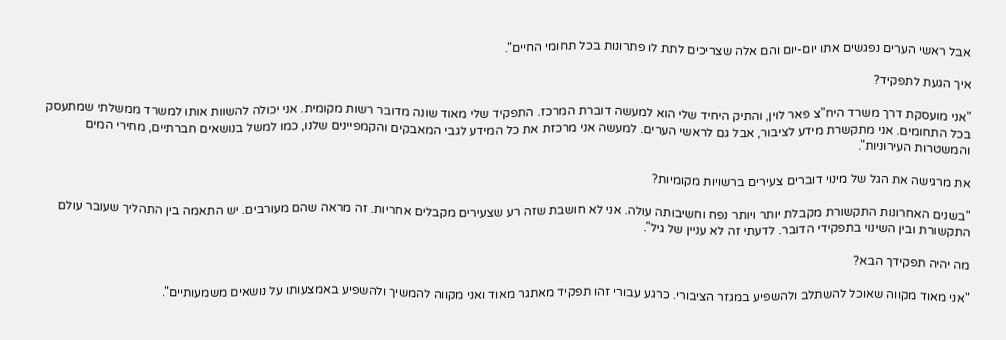אבל ראשי הערים נפגשים אתו יום-יום והם אלה שצריכים לתת לו פתרונות בכל תחומי החיים".

איך הגעת לתפקיד?

"אני מועסקת דרך משרד היח"צ פאר לוין, והתיק היחיד שלי הוא למעשה דוברת המרכז. התפקיד שלי מאוד שונה מדובר רשות מקומית. אני יכולה להשוות אותו למשרד ממשלתי שמתעסק בכל התחומים. אני מתקשרת מידע לציבור, אבל גם לראשי הערים. למעשה אני מרכזת את כל המידע לגבי המאבקים והקמפיינים שלנו, כמו למשל בנושאים חברתיים, מחירי המים והמשטרות העירוניות".

את מרגישה את הגל של מינוי דוברים צעירים ברשויות מקומיות?

"בשנים האחרונות התקשורת מקבלת יותר ויותר נפח וחשיבותה עולה. אני לא חושבת שזה רע שצעירים מקבלים אחריות. זה מראה שהם מעורבים. יש התאמה בין התהליך שעובר עולם התקשורת ובין השינוי בתפקידי הדובר. לדעתי זה לא עניין של גיל".

מה יהיה תפקידך הבא?

"אני מאוד מקווה שאוכל להשתלב ולהשפיע במגזר הציבורי. כרגע עבורי זהו תפקיד מאתגר מאוד ואני מקווה להמשיך ולהשפיע באמצעותו על נושאים משמעותיים".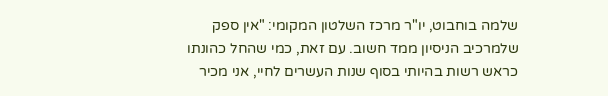שלמה בוחבוט, יו"ר מרכז השלטון המקומי: "אין ספק שלמרכיב הניסיון ממד חשוב. עם זאת, כמי שהחל כהונתו כראש רשות בהיותי בסוף שנות העשרים לחיי, אני מכיר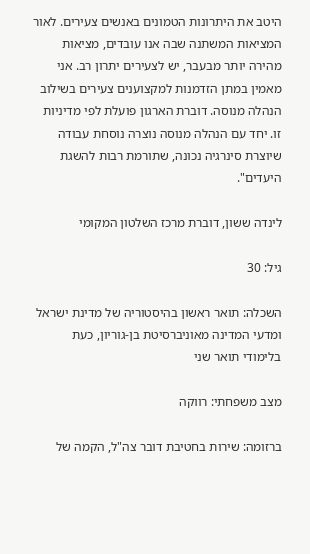היטב את היתרונות הטמונים באנשים צעירים. לאור המציאות המשתנה שבה אנו עובדים, מציאות מהירה יותר מבעבר, יש לצעירים יתרון רב. אני מאמין במתן הזדמנות למקצוענים צעירים בשילוב הנהלה מנוסה. דוברת הארגון פועלת לפי מדיניות זו. יחד עם הנהלה מנוסה נוצרה נוסחת עבודה שיוצרת סינרגיה נכונה, שתורמת רבות להשגת היעדים".

לינדה ששון, דוברת מרכז השלטון המקומי

גיל: 30

השכלה: תואר ראשון בהיסטוריה של מדינת ישראל ומדעי המדינה מאוניברסיטת בן-גוריון, כעת בלימודי תואר שני

מצב משפחתי: רווקה

ברזומה: שירות בחטיבת דובר צה"ל, הקמה של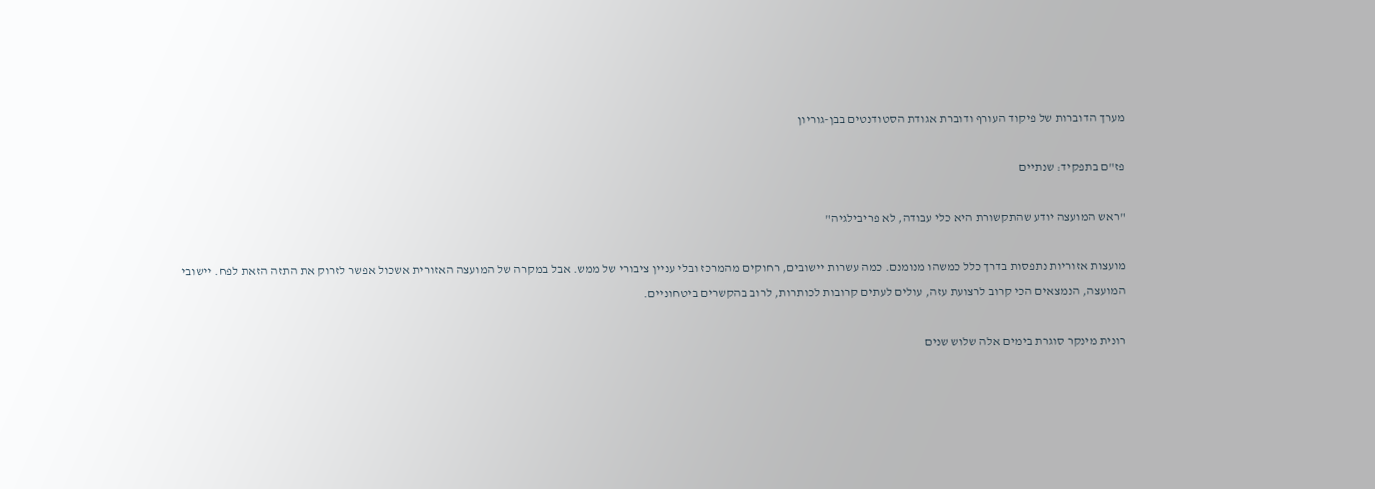מערך הדוברות של פיקוד העורף ודוברת אגודת הסטודנטים בבן-גוריון

פז"ם בתפקיד: שנתיים

"ראש המועצה יודע שהתקשורת היא כלי עבודה, לא פריבילגיה"

מועצות אזוריות נתפסות בדרך כלל כמשהו מנומנם. כמה עשרות יישובים, רחוקים מהמרכז ובלי עניין ציבורי של ממש. אבל במקרה של המועצה האזורית אשכול אפשר לזרוק את התזה הזאת לפח. יישובי המועצה, הנמצאים הכי קרוב לרצועת עזה, עולים לעתים קרובות לכותרות, לרוב בהקשרים ביטחוניים.

רונית מינקר סוגרת בימים אלה שלוש שנים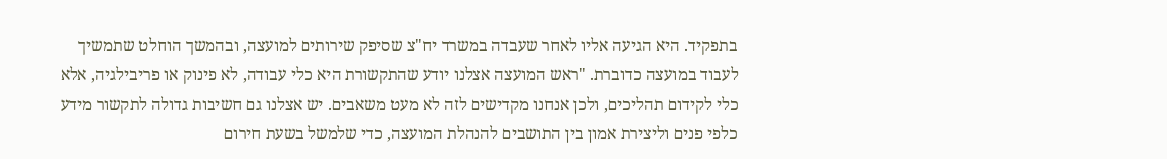בתפקיד. היא הגיעה אליו לאחר שעבדה במשרד יח"צ שסיפק שירותים למועצה, ובהמשך הוחלט שתמשיך לעבוד במועצה כדוברת. "ראש המועצה אצלנו יודע שהתקשורת היא כלי עבודה, לא פינוק או פריבילגיה, אלא כלי לקידום תהליכים, ולכן אנחנו מקדישים לזה לא מעט משאבים. יש אצלנו גם חשיבות גדולה לתקשור מידע כלפי פנים וליצירת אמון בין התושבים להנהלת המועצה, כדי שלמשל בשעת חירום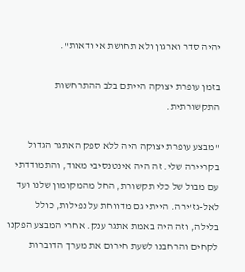יהיה סדר וארגון ולא תחושת אי ודאות".

בזמן עופרת יצוקה הייתם בלב ההתרחשות התקשורתית.

"מבצע עופרת יצוקה היה ללא ספק האתגר הגדול בקריירה שלי. זה היה אינטנסיבי מאוד, והתמודדתי עם מבול של כלי תקשורת, החל מהמקומון שלנו ועד לאל-גז'ירה. הייתי גם מדווחת על נפילות, כולל בלילה, וזה היה באמת אתגר ענק. אחרי המבצע הפקנו לקחים והרחבנו לשעת חירום את מערך הדוברות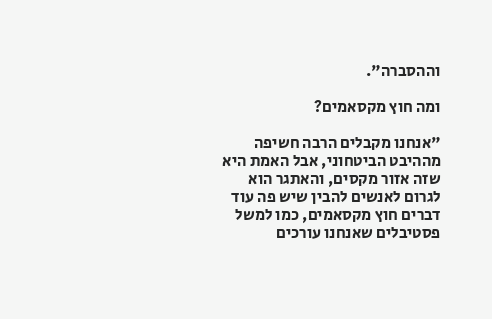וההסברה".

ומה חוץ מקסאמים?

"אנחנו מקבלים הרבה חשיפה מההיבט הביטחוני, אבל האמת היא שזה אזור מקסים, והאתגר הוא לגרום לאנשים להבין שיש פה עוד דברים חוץ מקסאמים, כמו למשל פסטיבלים שאנחנו עורכים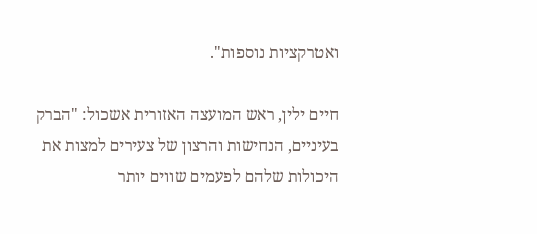ואטרקציות נוספות".

חיים ילין, ראש המועצה האזורית אשכול: "הברק בעיניים, הנחישות והרצון של צעירים למצות את היכולות שלהם לפעמים שווים יותר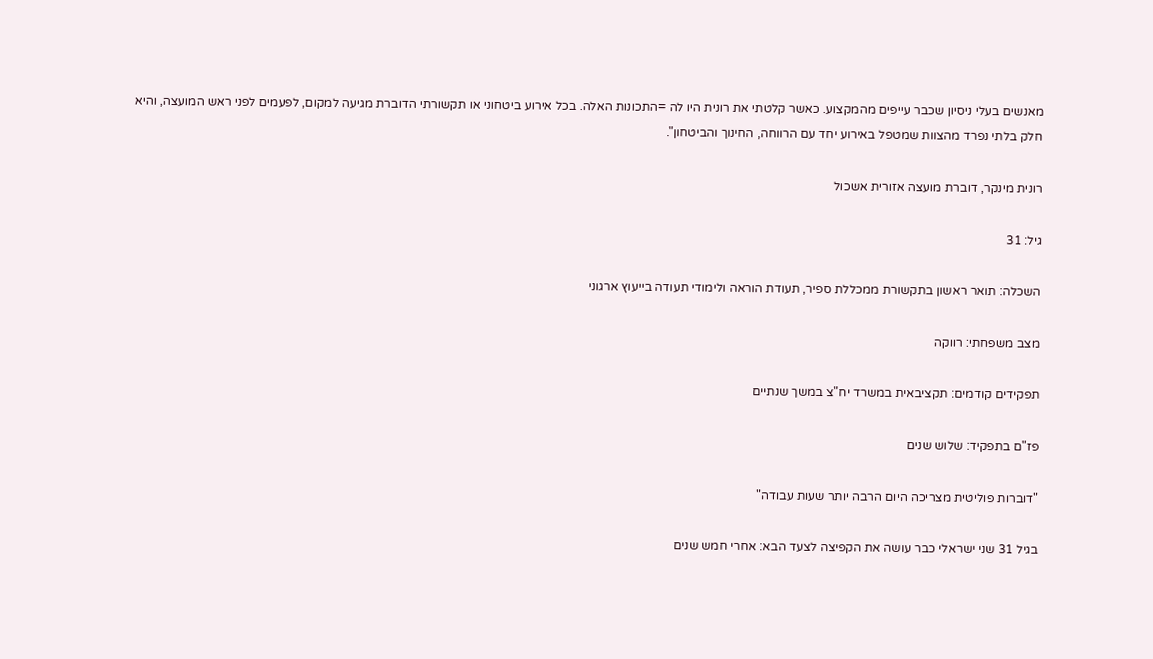מאנשים בעלי ניסיון שכבר עייפים מהמקצוע. כאשר קלטתי את רונית היו לה =התכונות האלה. בכל אירוע ביטחוני או תקשורתי הדוברת מגיעה למקום, לפעמים לפני ראש המועצה, והיא חלק בלתי נפרד מהצוות שמטפל באירוע יחד עם הרווחה, החינוך והביטחון".

רונית מינקר, דוברת מועצה אזורית אשכול

גיל: 31

השכלה: תואר ראשון בתקשורת ממכללת ספיר, תעודת הוראה ולימודי תעודה בייעוץ ארגוני

מצב משפחתי: רווקה

תפקידים קודמים: תקציבאית במשרד יח"צ במשך שנתיים

פז"ם בתפקיד: שלוש שנים

"דוברות פוליטית מצריכה היום הרבה יותר שעות עבודה"

בגיל 31 שני ישראלי כבר עושה את הקפיצה לצעד הבא: אחרי חמש שנים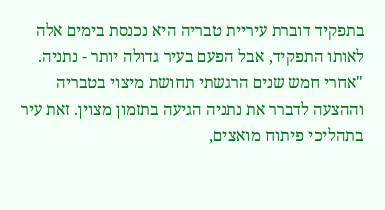בתפקיד דוברת עיריית טבריה היא נכנסת בימים אלה לאותו התפקיד, אבל הפעם בעיר גדולה יותר - נתניה. "אחרי חמש שנים הרגשתי תחושת מיצוי בטבריה וההצעה לדברר את נתניה הגיעה בתזמון מצוין. זאת עיר בתהליכי פיתוח מואצים,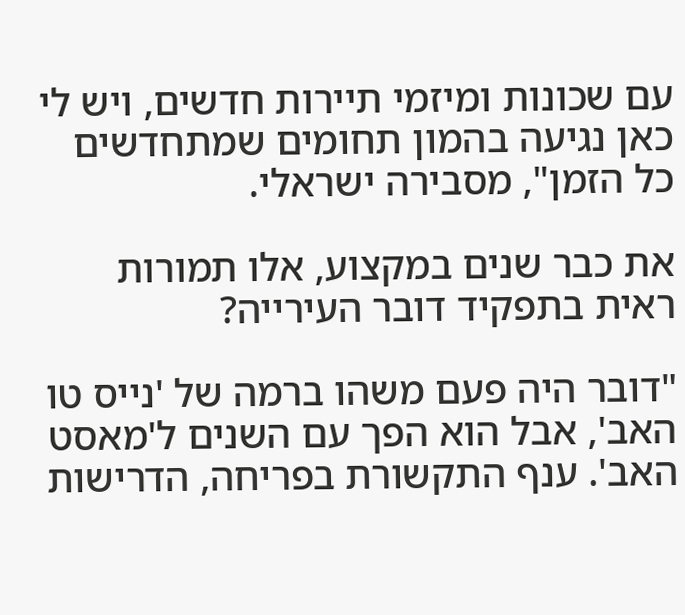עם שכונות ומיזמי תיירות חדשים, ויש לי כאן נגיעה בהמון תחומים שמתחדשים כל הזמן", מסבירה ישראלי.

את כבר שנים במקצוע, אלו תמורות ראית בתפקיד דובר העירייה?

"דובר היה פעם משהו ברמה של 'נייס טו האב', אבל הוא הפך עם השנים ל'מאסט האב'. ענף התקשורת בפריחה, הדרישות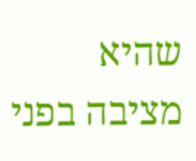שהיא מציבה בפני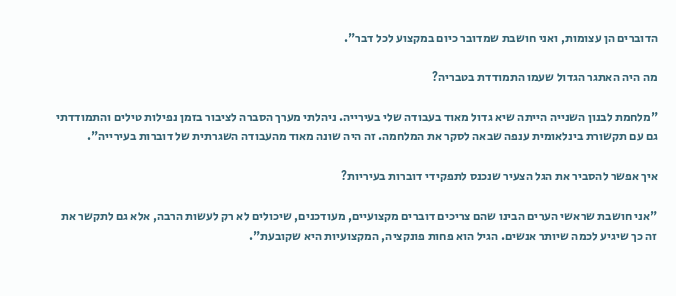הדוברים הן עצומות, ואני חושבת שמדובר כיום במקצוע לכל דבר".

מה היה האתגר הגדול שעמו התמודדת בטבריה?

"מלחמת לבנון השנייה הייתה שיא גדול מאוד בעבודה שלי בעירייה. ניהלתי מערך הסברה לציבור בזמן נפילות טילים והתמודדתי גם עם תקשורת בינלאומית ענפה שבאה לסקר את המלחמה. זה היה שונה מאוד מהעבודה השגרתית של דוברות בעירייה".

איך אפשר להסביר את הגל הצעיר שנכנס לתפקידי דוברות בעיריות?

"אני חושבת שראשי הערים הבינו שהם צריכים דוברים מקצועיים, מעודכנים, שיכולים לא רק לעשות הרבה, אלא גם לתקשר את זה כך שיגיע לכמה שיותר אנשים. הגיל הוא פחות פונקציה, המקצועיות היא שקובעת".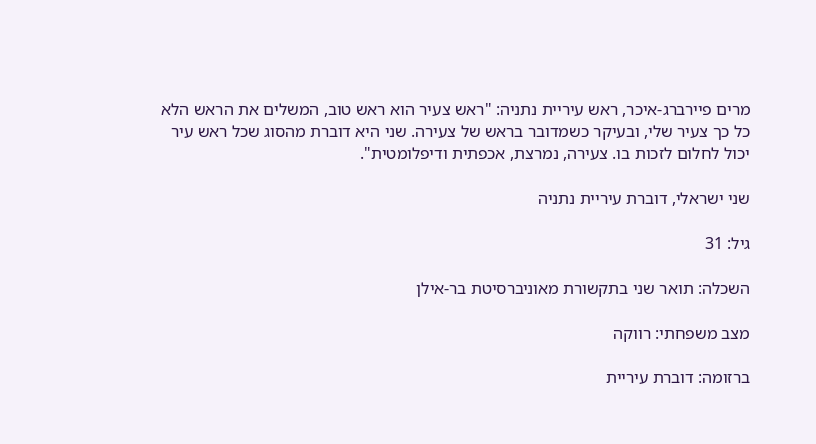מרים פיירברג-איכר, ראש עיריית נתניה: "ראש צעיר הוא ראש טוב, המשלים את הראש הלא כל כך צעיר שלי, ובעיקר כשמדובר בראש של צעירה. שני היא דוברת מהסוג שכל ראש עיר יכול לחלום לזכות בו. צעירה, נמרצת, אכפתית ודיפלומטית".

שני ישראלי, דוברת עיריית נתניה

גיל: 31

השכלה: תואר שני בתקשורת מאוניברסיטת בר-אילן

מצב משפחתי: רווקה

ברזומה: דוברת עיריית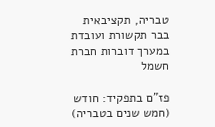טבריה, תקציבאית בבר תקשורת ועובדת במערך דוברות חברת חשמל

פז"ם בתפקיד: חודש (חמש שנים בטבריה)